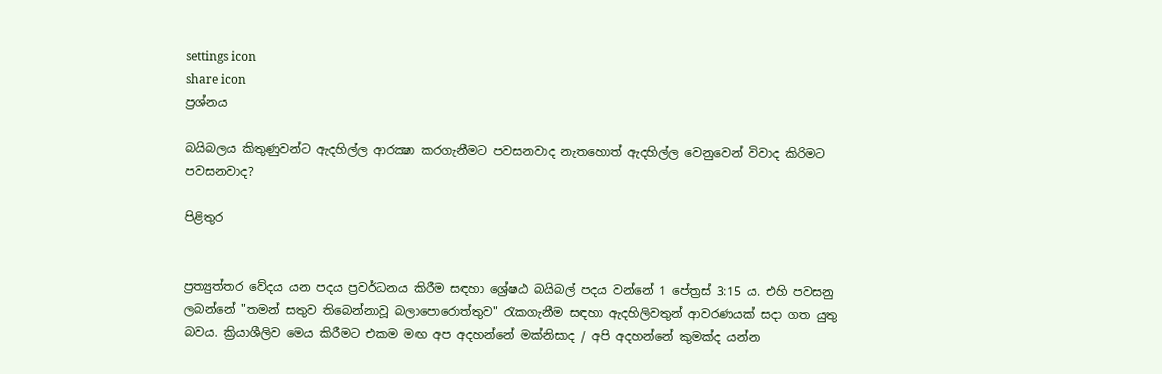settings icon
share icon
ප්‍රශ්නය

බයිබලය කිතුණුවන්ට ඇදහිල්ල ආරක්‍ෂා කරගැනීමට පවසනවාද නැතහොත් ඇදහිල්ල වෙනුවෙන් විවාද කිරිමට පවසනවාද?

පිළිතුර


ප්‍රත්‍යුත්තර වේදය යන පදය ප්‍රවර්ධනය කිරීම සඳහා ශ්‍රේෂඨ බයිබල් පදය වන්නේ 1 පේත්‍රස් 3:15 ය. එහි පවසනු ලබන්නේ "තමන් සතුව තිබෙන්නාවූ බලාපොරොත්තුව" රැකගැනීම සඳහා ඇදහිලිවතුන් ආවරණයක් සදා ගත යුතු බවය. ක්‍රියාශීලිව මෙය කිරීමට එකම මඟ අප අදහන්නේ මක්නිසාද / අපි අදහන්නේ කුමක්ද යන්න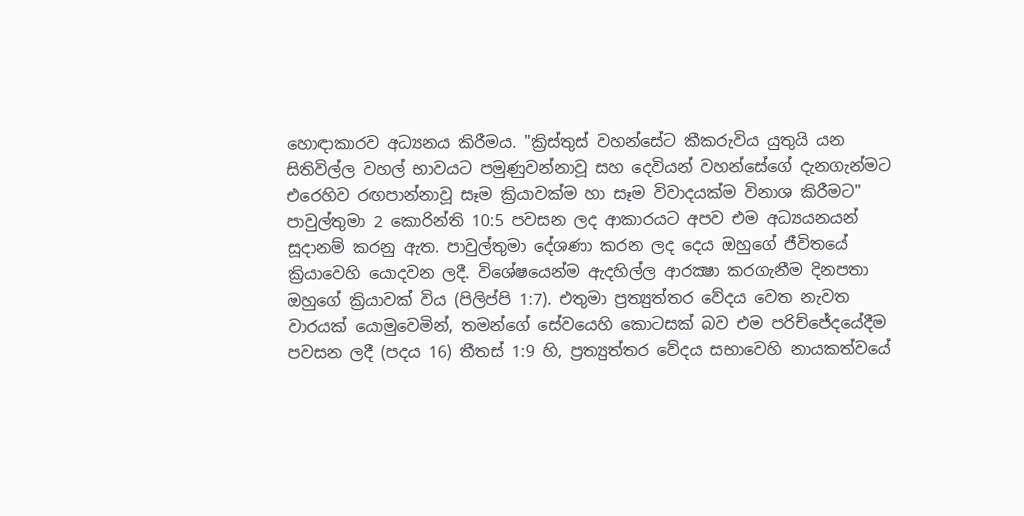හොඳාකාරව අධ්‍යනය කිරීමය. "ක්‍රිස්තුස් වහන්සේට කීකරුවිය යුතුයි යන සිතිවිල්ල වහල් භාවයට පමුණුවන්නාවූ සහ දෙවියන් වහන්සේගේ දැනගැන්මට එරෙහිව රඟපාන්නාවූ සෑම ක්‍රියාවක්ම හා සෑම විවාදයක්ම විනාශ කිරීමට" පාවුල්තුමා 2 කොරින්ති 10:5 පවසන ලද ආකාරයට අපව එම අධ්‍යයනයන් සූදානම් කරනු ඇත. පාවුල්තුමා දේශණා කරන ලද දෙය ඔහුගේ ජීවිතයේ ක්‍රියාවෙහි යොදවන ලදී. විශේෂයෙන්ම ඇදහිල්ල ආරක්‍ෂා කරගැනීම දිනපතා ඔහුගේ ක්‍රියාවක් විය (පිලිප්පි 1:7). එතුමා ප්‍රත්‍යුත්තර වේදය වෙත නැවත වාරයක් යොමුවෙමින්, තමන්ගේ සේවයෙහි කොටසක් බව එම පරිච්ජේදයේදීම පවසන ලදී (පදය 16) තීතස් 1:9 හි, ප්‍රත්‍යුත්තර වේදය සභාවෙහි නායකත්වයේ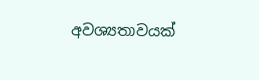අවශ්‍යතාවයක්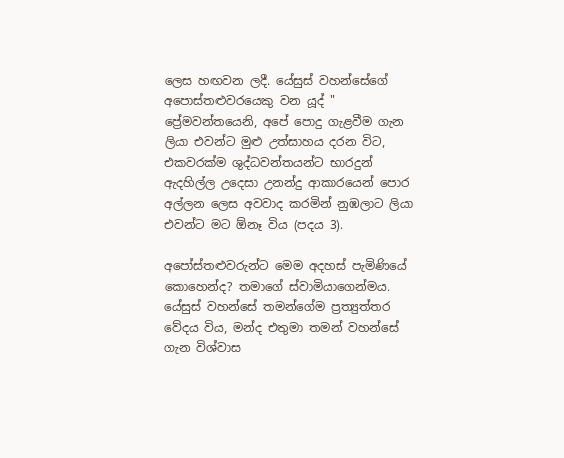ලෙස හඟවන ලදී. යේසුස් වහන්සේගේ අපොස්තළුවරයෙකු වන යූද් " ප්‍රේමවන්තයෙනි, අපේ පොදු ගැළවීම ගැන ලියා එවන්ට මුළු උත්සාහය දරන විට, එකවරක්ම ශුද්ධවන්තයන්ට භාරදුන් ඇදහිල්ල උදෙසා උනන්දු ආකාරයෙන් පොර අල්ලන ලෙස අවවාද කරමින් නුඹලාට ලියා එවන්ට මට ඕනෑ විය (පදය 3).

අපෝස්තළුවරුන්ට මෙම අදහස් පැමිණියේ කොහෙන්ද? තමාගේ ස්වාමියාගෙන්මය. යේසුස් වහන්සේ තමන්ගේම ප්‍රත්‍යුත්තර වේදය විය, මන්ද එතුමා තමන් වහන්සේ ගැන විශ්වාස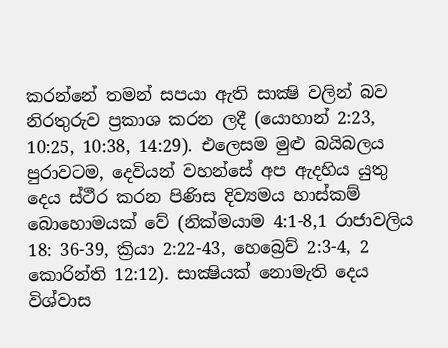කරන්නේ තමන් සපයා ඇති සාක්‍ෂි වලින් බව නිරතුරුව ප්‍රකාශ කරන ලදී (යොහාන් 2:23, 10:25, 10:38, 14:29). එලෙසම මුළු බයිබලය පුරාවටම, දෙවියන් වහන්සේ අප ඇදහිය යුතු දෙය ස්ථීර කරන පිණිස දිව්‍යමය හාස්කම් බොහොමයක් වේ (නික්මයාම 4:1-8,1 රාජාවලිය 18: 36-39, ක්‍රියා 2:22-43, හෙබ්‍රෙව් 2:3-4, 2 කොරින්ති 12:12). සාක්‍ෂියක් නොමැති දෙය විශ්වාස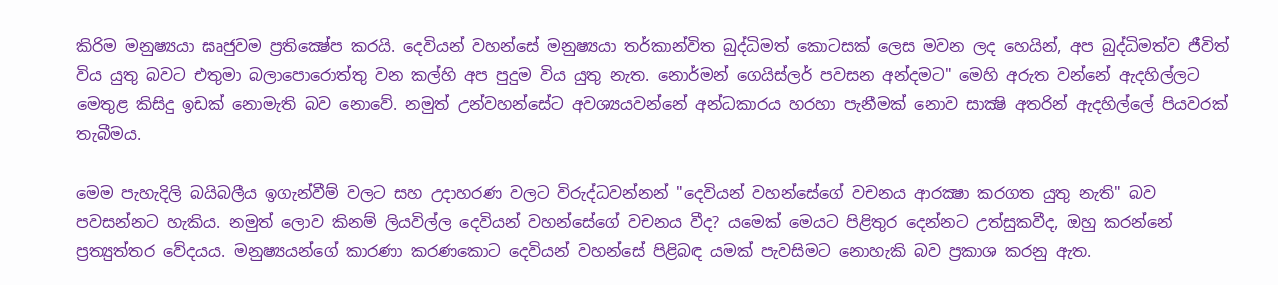කිරිම මනුෂ්‍යයා ඝෘජුවම ප්‍රතික්‍ෂේප කරයි. දෙවියන් වහන්සේ මනුෂ්‍යයා තර්කාන්විත බුද්ධිමත් කොටසක් ලෙස මවන ලද හෙයින්, අප බුද්ධිමත්ව ජීවිත් විය යුතු බවට එතුමා බලාපොරොත්තු වන කල්හි අප පුදුම විය යුතු නැත. නොර්මන් ගෙයිස්ලර් පවසන අන්දමට" මෙහි අරුත වන්නේ ඇදහිල්ලට මෙතුළ කිසිදු ඉඩක් නොමැති බව නොවේ. නමුත් උන්වහන්සේට අවශ්‍යයවන්නේ අන්ධකාරය හරහා පැනීමක් නොව සාක්‍ෂි අතරින් ඇදහිල්ලේ පියවරක් තැබීමය.

මෙම පැහැදිලි බයිබලීය ඉගැන්වීම් වලට සහ උදාහරණ වලට විරුද්ධවන්නන් "දෙවියන් වහන්සේගේ වචනය ආරක්‍ෂා කරගත යුතු නැති" බව පවසන්නට හැකිය. නමුත් ලොව කිනම් ලියවිල්ල දෙවියන් වහන්සේගේ වචනය වීද? යමෙක් මෙයට පිළිතුර දෙන්නට උත්සුකවීද, ඔහු කරන්නේ ප්‍රත්‍යුත්තර වේදයය. මනුෂ්‍යයන්ගේ කාරණා කරණකොට දෙවියන් වහන්සේ පිළිබඳ යමක් පැවසිමට නොහැකි බව ප්‍රකාශ කරනු ඇත.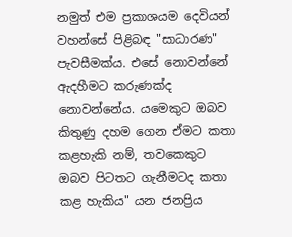නමුත් එම ප්‍රකාශයම දෙවියන් වහන්සේ පිළිබඳ "සාධාරණ" පැවසීමක්ය. එසේ නොවන්නේ ඇදහීමට කරුණක්ද නොවන්නේය. යමෙකුට ඔබව කිතුණු දහම ගෙන ඒමට කතා කළහැකි නම්, තවකෙකුට ඔබව පිටතට ගැනීමටද කතා කළ හැකිය" යන ජනප්‍රිය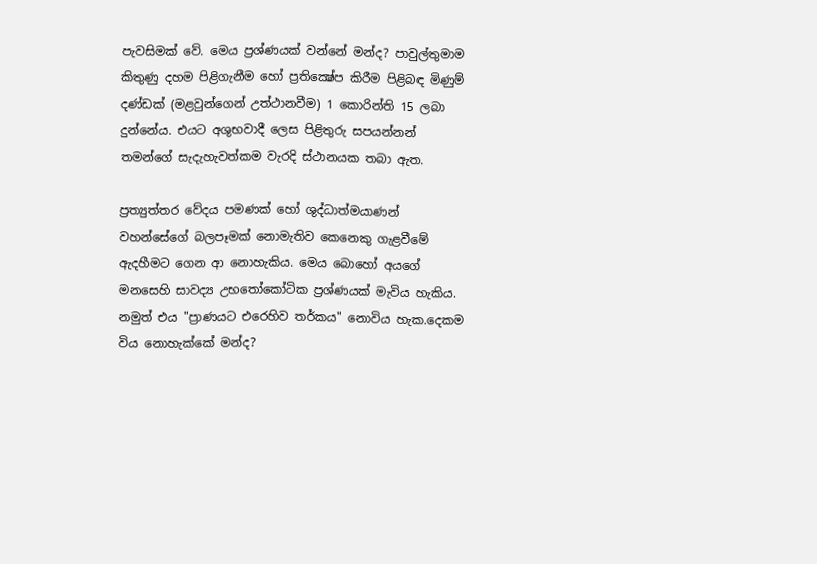පැවසිමක් වේ. මෙය ප්‍රශ්ණයක් වන්නේ මන්ද? පාවුල්තුමාම කිතුණු දහම පිළිගැනීම හෝ ප්‍රතික්‍ෂේප කිරීම පිළිබඳ මිණුම් දණ්ඩක් (මළවුන්ගෙන් උත්ථානවීම) 1 කොරින්ති 15 ලබා දුන්නේය. එයට අශුභවාදී ලෙස පිළිතුරු සපයන්නන් තමන්ගේ සැදැහැවත්කම වැරදි ස්ථානයක තබා ඇත.

ප්‍රත්‍යුත්තර වේදය පමණක් හෝ ශුද්ධාත්මයාණන් වහන්සේගේ බලපෑමක් නොමැතිව කෙනෙකු ගැළවීමේ ඇදහීමට ගෙන ආ නොහැකිය. මෙය බොහෝ අයගේ මනසෙහි සාවද්‍ය උභතෝකෝටික ප්‍රශ්ණයක් මැවිය හැකිය. නමුත් එය "ප්‍රාණයට එරෙහිව තර්කය" නොවිය හැක.දෙකම විය නොහැක්කේ මන්ද?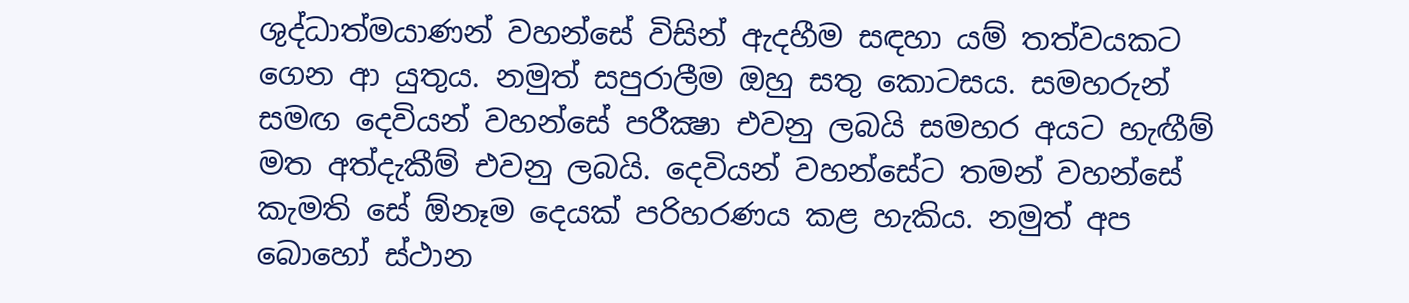ශුද්ධාත්මයාණන් වහන්සේ විසින් ඇදහීම සඳහා යම් තත්වයකට ගෙන ආ යුතුය. නමුත් සපුරාලීම ඔහු සතු කොටසය. සමහරුන් සමඟ දෙවියන් වහන්සේ පරීක්‍ෂා එවනු ලබයි සමහර අයට හැඟීම් මත අත්දැකීම් එවනු ලබයි. දෙවියන් වහන්සේට තමන් වහන්සේ කැමති සේ ඕනෑම දෙයක් පරිහරණය කළ හැකිය. නමුත් අප බොහෝ ස්ථාන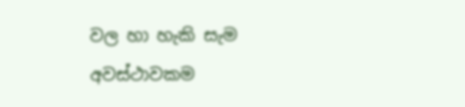වල හා හැකි සැම අවස්ථාවකම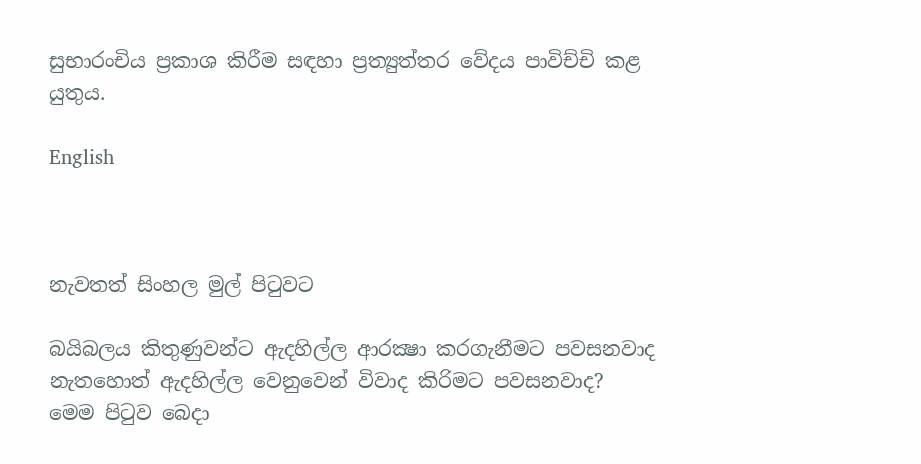සුභාරංචිය ප්‍රකාශ කිරීම සඳහා ප්‍රත්‍යුත්තර වේදය පාවිච්චි කළ යුතුය.

English



නැවතත් සිංහල මුල් පිටුවට

බයිබලය කිතුණුවන්ට ඇදහිල්ල ආරක්‍ෂා කරගැනීමට පවසනවාද නැතහොත් ඇදහිල්ල වෙනුවෙන් විවාද කිරිමට පවසනවාද?
මෙම පිටුව බෙදා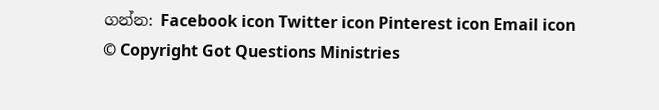ගන්න: Facebook icon Twitter icon Pinterest icon Email icon
© Copyright Got Questions Ministries